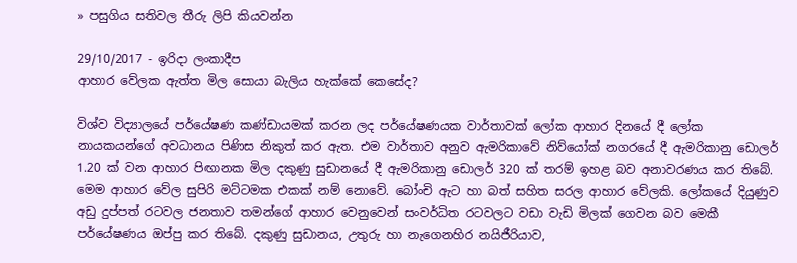» පසුගිය සතිවල තීරු ලිපි කියවන්න

29/10/2017 - ඉරිදා ලංකාදීප
ආහාර වේලක ඇත්ත මිල සොයා බැලිය හැක්කේ කෙසේද?

විශ්ව විද්‍යාලයේ පර්යේෂණ කණ්ඩායමක් කරන ලද පර්යේෂණයක වාර්තාවක් ලෝක ආහාර දිනයේ දී ලෝක නායකයන්ගේ අවධානය පිණිස නිකුත් කර ඇත. එම වාර්තාව අනුව ඇමරිකාවේ නිව්යෝක් නගරයේ දී ඇමරිකානු ඩොලර් 1.20 ක් වන ආහාර පිඟානක මිල දකුණු සුඩානයේ දී ඇමරිකානු ඩොලර් 320 ක් තරම් ඉහළ බව අනාවරණය කර තිබේ. මෙම ආහාර වේල සුපිරි මට්ටමක එකක් නම් නොවේ. බෝංචි ඇට හා බත් සහිත සරල ආහාර වේලකි. ලෝකයේ දියුණුව අඩු දුප්පත් රටවල ජනතාව තමන්ගේ ආහාර වෙනුවෙන් සංවර්ධිත රටවලට වඩා වැඩි මිලක් ගෙවන බව මෙකී පර්යේෂණය ඔප්පු කර තිබේ. දකුණු සුඩානය, උතුරු හා නැගෙනහිර නයිජීරියාව,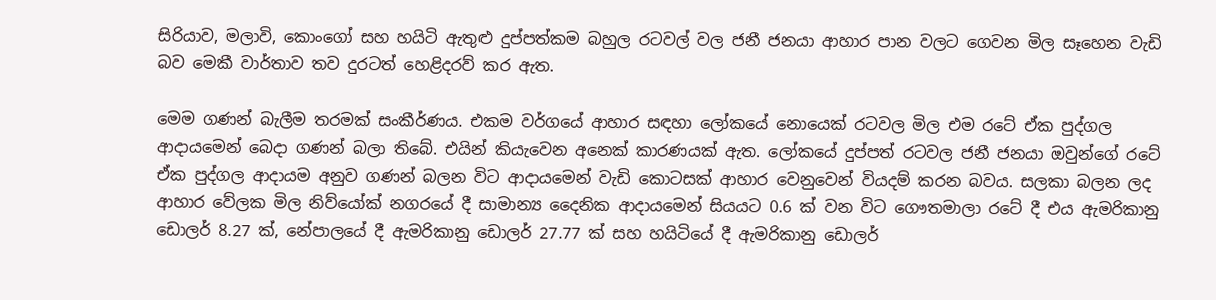සිරියාව, මලාවි, කොංගෝ සහ හයිටි ඇතුළු දුප්පත්කම බහුල රටවල් වල ජනී ජනයා ආහාර පාන වලට ගෙවන මිල සෑහෙන වැඩි බව මෙකී වාර්තාව තව දුරටත් හෙළිදරව් කර ඇත.

මෙම ගණන් බැලීම තරමක් සංකීර්ණය. එකම වර්ගයේ ආහාර සඳහා ලෝකයේ නොයෙක් රටවල මිල එම රටේ ඒක පුද්ගල ආදායමෙන් බෙදා ගණන් බලා තිබේ. එයින් කියැවෙන අනෙක් කාරණයක් ඇත. ලෝකයේ දුප්පත් රටවල ජනී ජනයා ඔවුන්ගේ රටේ ඒක පුද්ගල ආදායම අනුව ගණන් බලන විට ආදායමෙන් වැඩි කොටසක් ආහාර වෙනුවෙන් වියදම් කරන බවය. සලකා බලන ලද ආහාර වේලක මිල නිව්යෝක් නගරයේ දී සාමාන්‍ය දෛනික ආදායමෙන් සියයට 0.6 ක් වන විට ගෞතමාලා රටේ දී එය ඇමරිකානු ඩොලර් 8.27 ක්, නේපාලයේ දී ඇමරිකානු ඩොලර් 27.77 ක් සහ හයිටියේ දී ඇමරිකානු ඩොලර්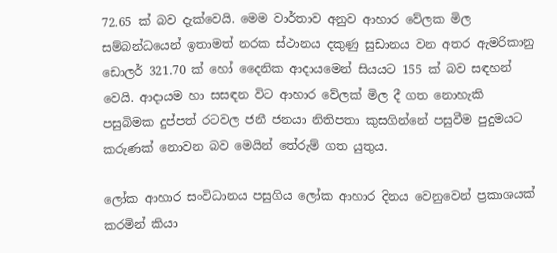72.65 ක් බව දැක්වෙයි. මෙම වාර්තාව අනුව ආහාර වේලක මිල සම්බන්ධයෙන් ඉතාමත් නරක ස්ථානය දකුණු සුඩානය වන අතර ඇමරිකානු ඩොලර් 321.70 ක් හෝ දෛනික ආදායමෙන් සියයට 155 ක් බව සඳහන් වෙයි. ආදායම හා සසඳන විට ආහාර වේලක් මිල දී ගත නොහැකි පසුබිමක දුප්පත් රටවල ජනී ජනයා නිතිපතා කුසගින්නේ පසුවීම පුදුමයට කරුණක් නොවන බව මෙයින් තේරුම් ගත යුතුය.

ලෝක ආහාර සංවිධානය පසුගිය ලෝක ආහාර දිනය වෙනුවෙන් ප්‍රකාශයක් කරමින් කියා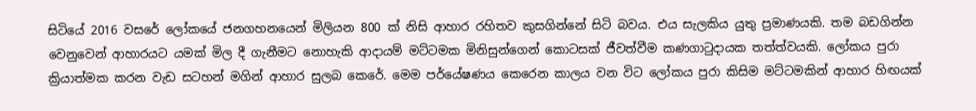සිටියේ 2016 වසරේ ලෝකයේ ජනගහනයෙන් මිලියන 800 ක් නිසි ආහාර රහිතව කුසගින්නේ සිටි බවය. එය සැලකිය යුතු ප්‍රමාණයකි. තම බඩගින්න වෙනුවෙන් ආහාරයට යමක් මිල දී ගැනීමට නොහැකි ආදායම් මට්ටමක මිනිසුන්ගෙන් කොටසක් ජීවත්වීම කණගාටුදායක තත්ත්වයකි. ලෝකය පුරා ක්‍රියාත්මක කරන වැඩ සටහන් මගින් ආහාර සුලබ කෙරේ. මෙම පර්යේෂණය කෙරෙන කාලය වන විට ලෝකය පුරා කිසිම මට්ටමකින් ආහාර හිඟයක්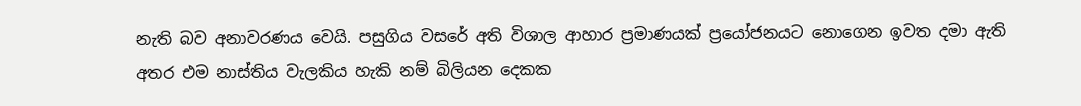නැති බව අනාවරණය වෙයි. පසුගිය වසරේ අති විශාල ආහාර ප්‍රමාණයක් ප්‍රයෝජනයට නොගෙන ඉවත දමා ඇති අතර එම නාස්තිය වැලකිය හැකි නම් බිලියන දෙකක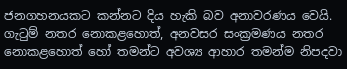ජනගහනයකට කන්නට දිය හැකි බව අනාවරණය වෙයි. ගැටුම් නතර නොකළහොත්, අනවසර සංක්‍රමණය නතර නොකළහොත් හෝ තමන්ට අවශ්‍ය ආහාර තමන්ම නිපදවා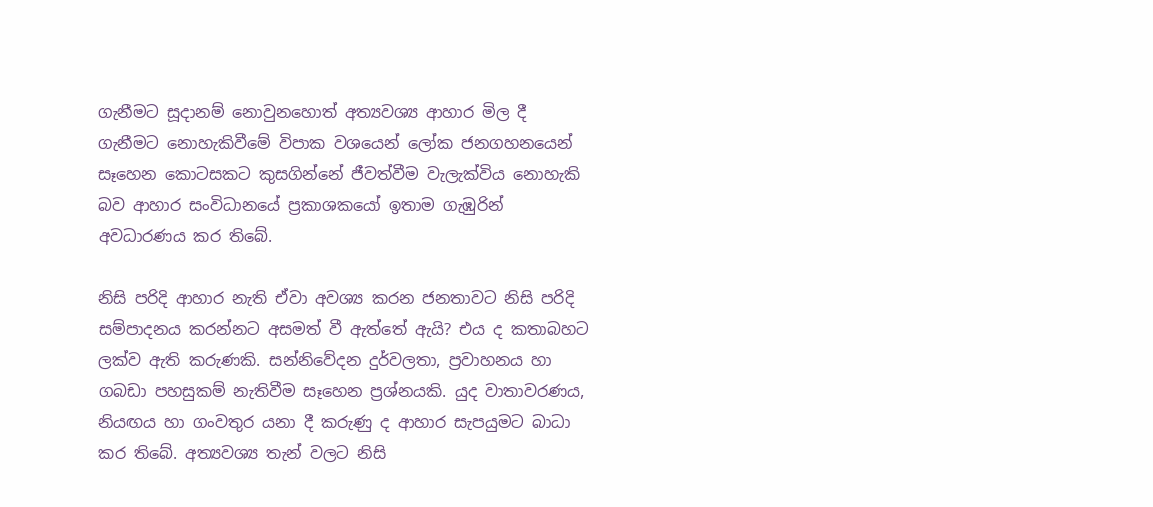ගැනීමට සූදානම් නොවුනහොත් අත්‍යවශ්‍ය ආහාර මිල දී ගැනීමට නොහැකිවීමේ විපාක වශයෙන් ලෝක ජනගහනයෙන් සෑහෙන කොටසකට කුසගින්නේ ජීවත්වීම වැලැක්විය නොහැකි බව ආහාර සංවිධානයේ ප්‍රකාශකයෝ ඉතාම ගැඹුරින් අවධාරණය කර තිබේ.

නිසි පරිදි ආහාර නැති ඒවා අවශ්‍ය කරන ජනතාවට නිසි පරිදි සම්පාදනය කරන්නට අසමත් වී ඇත්තේ ඇයි? එය ද කතාබහට ලක්ව ඇති කරුණකි. සන්නිවේදන දුර්වලතා, ප්‍රවාහනය හා ගබඩා පහසුකම් නැතිවීම සෑහෙන ප්‍රශ්නයකි. යුද වාතාවරණය, නියඟය හා ගංවතුර යනා දී කරුණු ද ආහාර සැපයුමට බාධා කර තිබේ. අත්‍යවශ්‍ය තැන් වලට නිසි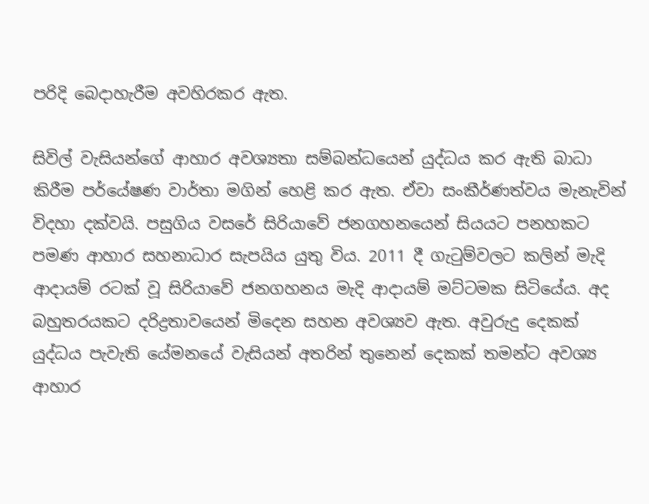පරිදි බෙදාහැරීම අවහිරකර ඇත.

සිවිල් වැසියන්ගේ ආහාර අවශ්‍යතා සම්බන්ධයෙන් යුද්ධය කර ඇති බාධා කිරීම පර්යේෂණ වාර්තා මගින් හෙළි කර ඇත. ඒවා සංකීර්ණත්වය මැනැවින් විදහා දක්වයි. පසුගිය වසරේ සිරියාවේ ජනගහනයෙන් සියයට පනහකට පමණ ආහාර සහනාධාර සැපයිය යුතු විය. 2011 දී ගැටුම්වලට කලින් මැදි ආදායම් රටක් වූ සිරියාවේ ජනගහනය මැදි ආදායම් මට්ටමක සිටියේය. අද බහුතරයකට දරිද්‍රතාවයෙන් මිදෙන සහන අවශ්‍යව ඇත. අවුරුදු දෙකක් යුද්ධය පැවැති යේමනයේ වැසියන් අතරින් තුනෙන් දෙකක් තමන්ට අවශ්‍ය ආහාර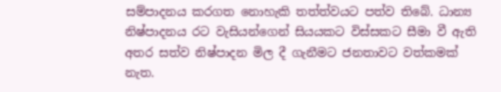සම්පාදනය කරගත නොහැකි තත්ත්වයට පත්ව තිබේ. ධාන්‍ය නිෂ්පාදනය රට වැසියන්ගෙන් සියයකට විස්සකට සීමා වී ඇති අතර සත්ව නිෂ්පාදන මිල දී ගැනීමට ජනතාවට වත්කමක් නැත.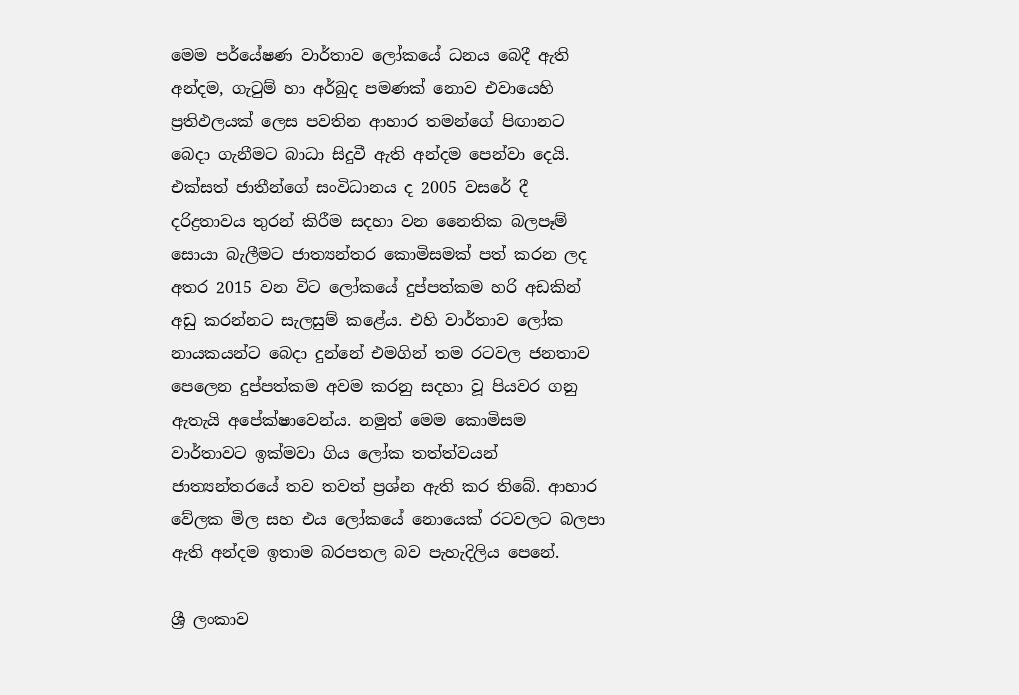මෙම පර්යේෂණ වාර්තාව ලෝකයේ ධනය බෙදී ඇති අන්දම, ගැටුම් හා අර්බුද පමණක් නොව එවායෙහි ප්‍රතිඵලයක් ලෙස පවතින ආහාර තමන්ගේ පිඟානට බෙදා ගැනීමට බාධා සිදුවී ඇති අන්දම පෙන්වා දෙයි. එක්සත් ජාතීන්ගේ සංවිධානය ද 2005 වසරේ දී දරිද්‍රතාවය තුරන් කිරීම සදහා වන නෛතික බලපෑම් සොයා බැලීමට ජාත්‍යන්තර කොමිසමක් පත් කරන ලද අතර 2015 වන විට ලෝකයේ දුප්පත්කම හරි අඩකින් අඩු කරන්නට සැලසුම් කළේය. එහි වාර්තාව ලෝක නායකයන්ට බෙදා දුන්නේ එමගින් තම රටවල ජනතාව පෙලෙන දුප්පත්කම අවම කරනු සදහා වූ පියවර ගනු ඇතැයි අපේක්ෂාවෙන්ය. නමුත් මෙම කොමිසම වාර්තාවට ඉක්මවා ගිය ලෝක තත්ත්වයන් ජාත්‍යන්තරයේ තව තවත් ප්‍රශ්න ඇති කර තිබේ. ආහාර වේලක මිල සහ එය ලෝකයේ නොයෙක් රටවලට බලපා ඇති අන්දම ඉතාම බරපතල බව පැහැදිලිය පෙනේ.

ශ්‍රී ලංකාව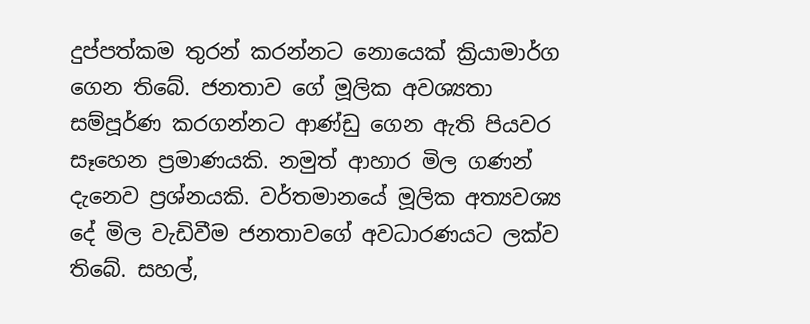දුප්පත්කම තුරන් කරන්නට නොයෙක් ක්‍රියාමාර්ග ගෙන තිබේ. ජනතාව ගේ මූලික අවශ්‍යතා සම්පූර්ණ කරගන්නට ආණ්ඩු ගෙන ඇති පියවර සෑහෙන ප්‍රමාණයකි. නමුත් ආහාර මිල ගණන් දැනෙව ප්‍රශ්නයකි. වර්තමානයේ මූලික අත්‍යවශ්‍ය දේ මිල වැඩිවීම ජනතාවගේ අවධාරණයට ලක්ව තිබේ. සහල්,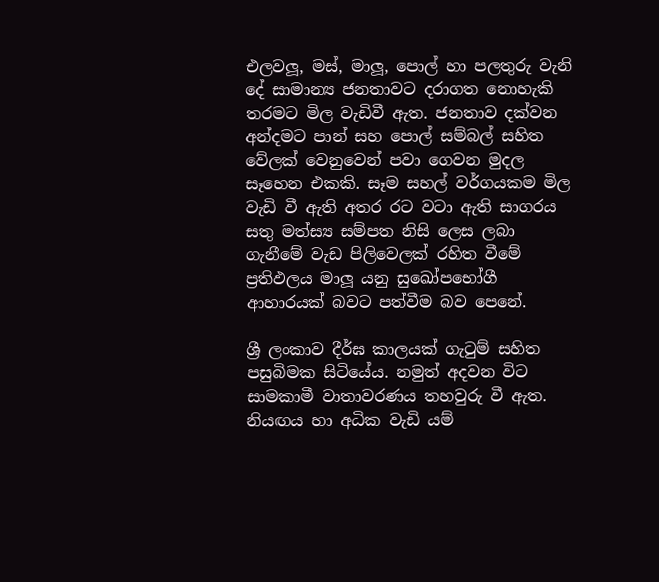එලවලූ, මස්, මාලූ, පොල් හා පලතුරු වැනි දේ සාමාන්‍ය ජනතාවට දරාගත නොහැකි තරමට මිල වැඩිවී ඇත. ජනතාව දක්වන අන්දමට පාන් සහ පොල් සම්බල් සහිත වේලක් වෙනුවෙන් පවා ගෙවන මුදල සෑහෙන එකකි. සෑම සහල් වර්ගයකම මිල වැඩි වී ඇති අතර රට වටා ඇති සාගරය සතු මත්ස්‍ය සම්පත නිසි ලෙස ලබා ගැනීමේ වැඩ පිලිවෙලක් රහිත වීමේ ප්‍රතිඵලය මාලූ යනු සුඛෝපභෝගී ආහාරයක් බවට පත්වීම බව පෙනේ.

ශ්‍රී ලංකාව දීර්ඝ කාලයක් ගැටුම් සහිත පසුබිමක සිටියේය. නමුත් අදවන විට සාමකාමී වාතාවරණය තහවුරු වී ඇත. නියඟය හා අධික වැඩි යම්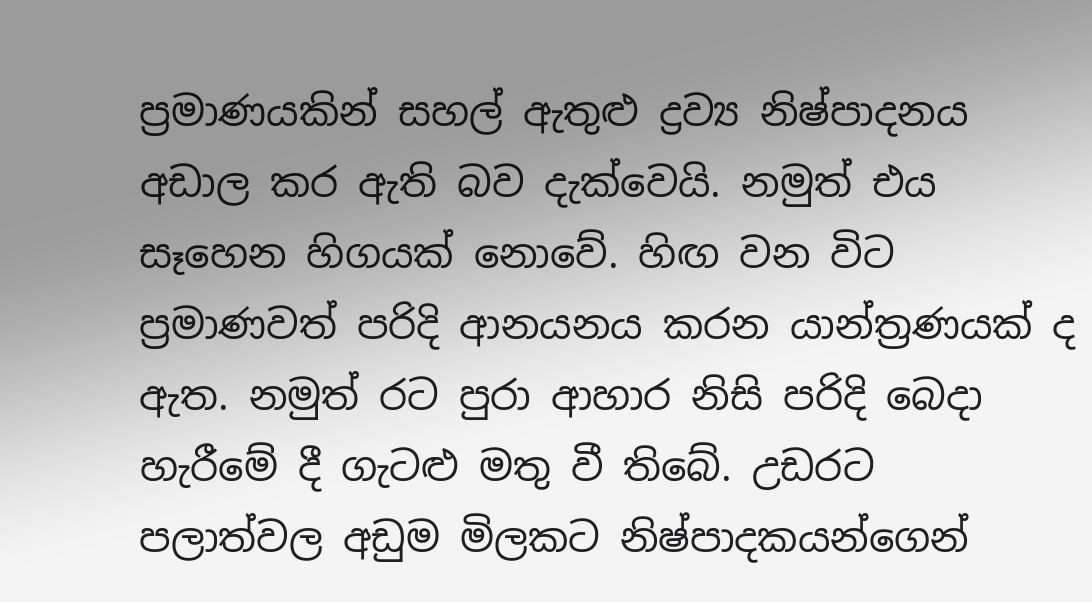ප්‍රමාණයකින් සහල් ඇතුළු ද්‍රව්‍ය නිෂ්පාදනය අඩාල කර ඇති බව දැක්වෙයි. නමුත් එය සෑහෙන හිගයක් නොවේ. හිඟ වන විට ප්‍රමාණවත් පරිදි ආනයනය කරන යාන්ත්‍රණයක් ද ඇත. නමුත් රට පුරා ආහාර නිසි පරිදි බෙදා හැරීමේ දී ගැටළු මතු වී තිබේ. උඩරට පලාත්වල අඩුම මිලකට නිෂ්පාදකයන්ගෙන්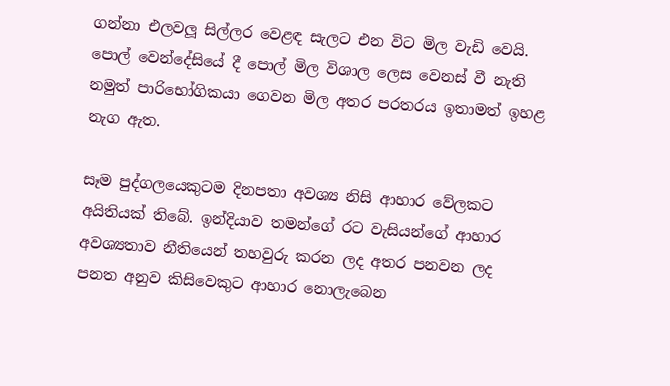ගන්නා එලවලූ සිල්ලර වෙළඳ සැලට එන විට මිල වැඩි වෙයි. පොල් වෙන්දේසියේ දී පොල් මිල විශාල ලෙස වෙනස් වී නැති නමුත් පාරිභෝගිකයා ගෙවන මිල අතර පරතරය ඉතාමත් ඉහළ නැග ඇත.

සෑම පුද්ගලයෙකුටම දිනපතා අවශ්‍ය නිසි ආහාර වේලකට අයිතියක් තිබේ. ඉන්දියාව තමන්ගේ රට වැසියන්ගේ ආහාර අවශ්‍යතාව නීතියෙන් තහවුරු කරන ලද අතර පනවන ලද පනත අනුව කිසිවෙකුට ආහාර නොලැබෙන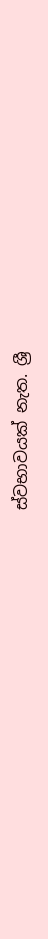ස්වභාවයක් නැත. ශ්‍රී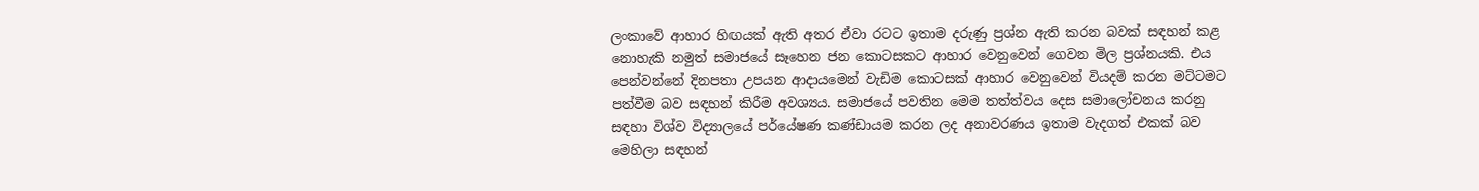ලංකාවේ ආහාර හිඟයක් ඇති අතර ඒවා රටට ඉතාම දරුණු ප්‍රශ්න ඇති කරන බවක් සඳහන් කළ නොහැකි නමුත් සමාජයේ සෑහෙන ජන කොටසකට ආහාර වෙනුවෙන් ගෙවන මිල ප්‍රශ්නයකි. එය පෙන්වන්නේ දිනපතා උපයන ආදායමෙන් වැඩිම කොටසක් ආහාර වෙනුවෙන් වියදම් කරන මට්ටමට පත්වීම බව සඳහන් කිරීම අවශ්‍යය. සමාජයේ පවතින මෙම තත්ත්වය දෙස සමාලෝචනය කරනු සඳහා විශ්ව විද්‍යාලයේ පර්යේෂණ කණ්ඩායම කරන ලද අනාවරණය ඉතාම වැදගත් එකක් බව මෙහිලා සඳහන්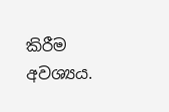කිරීම අවශ්‍යය.